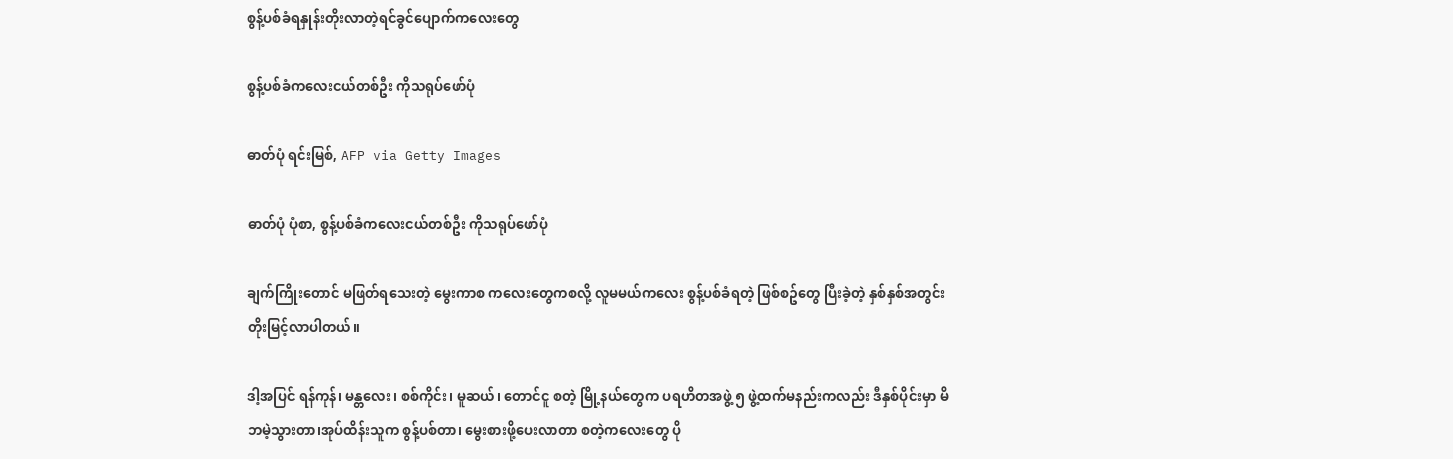စွန့်ပစ်ခံရနှုန်းတိုးလာတဲ့ရင်ခွင်ပျောက်ကလေးတွေ

စွန့်ပစ်ခံကလေးငယ်တစ်ဦး ကိုသရုပ်ဖော်ပုံ

ဓာတ်ပုံ ရင်းမြစ်, AFP via Getty Images

ဓာတ်ပုံ ပုံစာ, စွန့်ပစ်ခံကလေးငယ်တစ်ဦး ကိုသရုပ်ဖော်ပုံ

ချက်ကြိုးတောင် မဖြတ်ရသေးတဲ့ မွေးကာစ ကလေးတွေကစလို့ လူမမယ်ကလေး စွန့်ပစ်ခံရတဲ့ ဖြစ်စဥ်တွေ ပြီးခဲ့တဲ့ နှစ်နှစ်အတွင်း တိုးမြင့်လာပါတယ်။

ဒါ့အပြင် ရန်ကုန်၊ မန္တလေး၊ စစ်ကိုင်း၊ မူဆယ်၊ တောင်ငူ စတဲ့ မြို့နယ်တွေက ပရဟိတအဖွဲ့ ၅ ဖွဲ့ထက်မနည်းကလည်း ဒီနှစ်ပိုင်းမှာ မိဘမဲ့သွားတာ၊အုပ်ထိန်းသူက စွန့်ပစ်တာ၊ မွေးစားဖို့ပေးလာတာ စတဲ့ကလေးတွေ ပို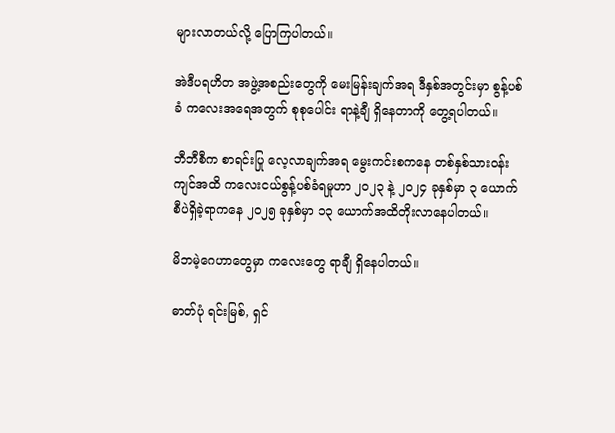များလာတယ်လို့ ပြောကြပါတယ်။

အဲဒီပရဟိတ အဖွဲ့အစည်းတွေကို မေးမြန်းချက်အရ ဒီနှစ်အတွင်းမှာ စွန့်ပစ်ခံ ကလေးအရေအတွက် စုစုပေါင်း ရာနဲ့ချီ ရှိနေတာကို တွေ့ရပါတယ်။

ဘီဘီစီက စာရင်းပြု လေ့လာချက်အရ မွေးကင်းစကနေ တစ်နှစ်သားဝန်းကျင်အထိ ကလေးငယ်စွန့်ပစ်ခံရမှုဟာ ၂၀၂၃ နဲ့ ၂၀၂၄ ခုနှစ်မှာ ၃ ယောက်စီပဲရှိခဲ့ရာကနေ ၂၀၂၅ ခုနှစ်မှာ ၁၃ ယောက်အထိတိုးလာနေပါတယ်။

မိဘမဲ့ဂေဟာတွေမှာ ကလေးတွေ ရာချီ ရှိနေပါတယ်။

ဓာတ်ပုံ ရင်းမြစ်, ရှင်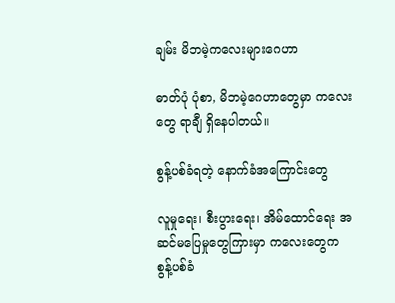ချမ်း မိဘမဲ့ကလေးများဂေဟာ

ဓာတ်ပုံ ပုံစာ, မိဘမဲ့ဂေဟာတွေမှာ ကလေးတွေ ရာချီ ရှိနေပါတယ်။

စွန့်ပစ်ခံရတဲ့ နောက်ခံအကြောင်းတွေ

လူမှုရေး၊ စီးပွားရေး၊ အိမ်ထောင်ရေး အဆင်မပြေမှုတွေကြားမှာ ကလေးတွေက စွန့်ပစ်ခံ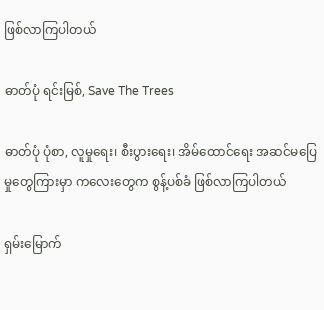ဖြစ်လာကြပါတယ်

ဓာတ်ပုံ ရင်းမြစ်, Save The Trees

ဓာတ်ပုံ ပုံစာ, လူမှုရေး၊ စီးပွားရေး၊ အိမ်ထောင်ရေး အဆင်မပြေမှုတွေကြားမှာ ကလေးတွေက စွန့်ပစ်ခံ ဖြစ်လာကြပါတယ်

ရှမ်းမြောက်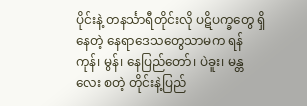ပိုင်းနဲ့ တနင်္သာရီတိုင်းလို ပဋိပက္ခတွေ ရှိနေတဲ့ နေရာဒေသတွေသာမက ရန်ကုန်၊ မွန်၊ နေပြည်တော်၊ ပဲခူး၊ မန္တလေး စတဲ့ တိုင်းနဲ့ပြည်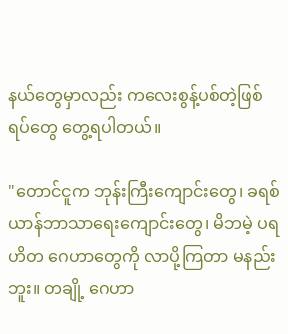နယ်တွေမှာလည်း ကလေးစွန့်ပစ်တဲ့ဖြစ်ရပ်တွေ တွေ့ရပါတယ်။

"တောင်ငူက ဘုန်းကြီးကျောင်းတွေ၊ ခရစ်ယာန်ဘာသာ‌ရေးကျောင်းတွေ၊ မိဘမဲ့ ပရဟိတ ဂေဟာတွေကို လာပို့ကြတာ မနည်းဘူး။ တချို့ ဂေဟာ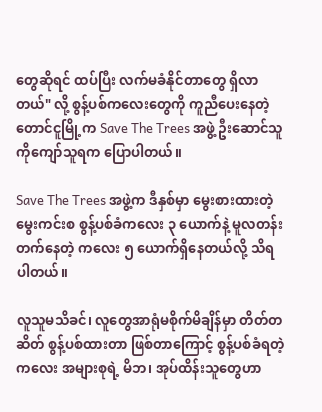တွေဆိုရင် ထပ်ပြီး လက်မခံနိုင်တာတွေ ရှိလာတယ်" လို့ စွန့်ပစ်ကလေးတွေကို ကူညီပေးနေတဲ့ တောင်ငူမြို့က Save The Trees အဖွဲ့ ဦးဆောင်သူ ကိုကျော်သူရက ပြောပါတယ်။

Save The Trees အဖွဲ့က ဒီနှစ်မှာ မွေးစားထားတဲ့ မွေးကင်းစ စွန့်ပစ်ခံကလေး ၃ ယောက်နဲ့ မူလတန်းတက်နေတဲ့ ကလေး ၅ ယောက်ရှိနေတယ်လို့ သိရပါတယ်။

လူသူမသိခင်၊ လူတွေအာရုံမစိုက်မိချိန်မှာ တိတ်တဆိတ် စွန့်ပစ်ထားတာ ဖြစ်တာကြောင့် စွန့်ပစ်ခံရတဲ့ ကလေး အများစုရဲ့ မိဘ၊ အုပ်ထိန်းသူတွေဟာ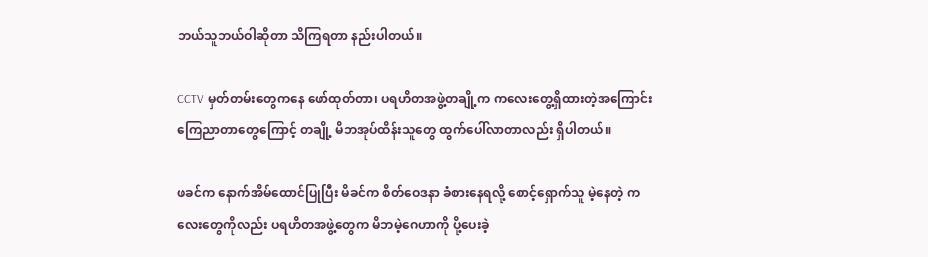ဘယ်သူဘယ်ဝါဆိုတာ သိကြရတာ နည်းပါတယ်။

CCTV မှတ်တမ်းတွေကနေ ဖော်ထုတ်တာ၊ ပရဟိတအဖွဲ့တချို့က ကလေးတွေ့ရှိထားတဲ့အကြောင်း ကြေညာတာတွေကြောင့် တချို့ မိဘအုပ်ထိန်းသူတွေ ထွက်ပေါ်လာတာလည်း ရှိပါတယ်။

ဖခင်က နောက်အိမ်ထောင်ပြုပြီး မိခင်က စိတ်ဝေဒနာ ခံစားနေရလို့ စောင့်ရှောက်သူ မဲ့နေတဲ့ ကလေးတွေကိုလည်း ပရဟိတအဖွဲ့တွေက မိဘမဲ့ဂေဟာကို ပို့ပေးခဲ့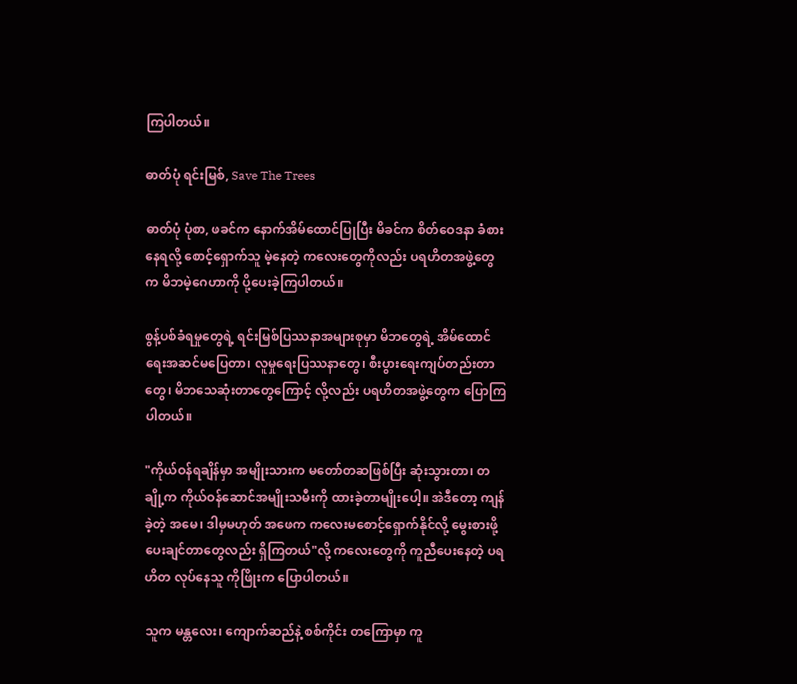ကြပါတယ်။

ဓာတ်ပုံ ရင်းမြစ်, Save The Trees

ဓာတ်ပုံ ပုံစာ, ဖခင်က နောက်အိမ်ထောင်ပြုပြီး မိခင်က စိတ်ဝေဒနာ ခံစားနေရလို့ စောင့်ရှောက်သူ မဲ့နေတဲ့ ကလေးတွေကိုလည်း ပရဟိတအဖွဲ့တွေက မိဘမဲ့ဂေဟာကို ပို့ပေးခဲ့ကြပါတယ်။

စွန့်ပစ်ခံရမှုတွေရဲ့ ရင်းမြစ်ပြဿနာအများစုမှာ မိဘတွေရဲ့ အိမ်ထောင်ရေးအဆင်မပြေတာ၊ လူမှုရေးပြဿနာတွေ၊ စီးပွားရေးကျပ်တည်းတာတွေ၊ မိဘသေဆုံးတာတွေကြောင့် လို့လည်း ပရဟိတအဖွဲ့တွေက ပြောကြပါတယ်။

"ကိုယ်ဝန်ရချိန်မှာ အမျိုးသားက မတော်တဆဖြစ်ပြီး ဆုံးသွားတာ၊ တချို့က ကိုယ်ဝန်ဆောင်အမျိုးသမီးကို ထားခဲ့တာမျိုးပေါ့။ အဲဒီတော့ ကျန်ခဲ့တဲ့ အမေ၊ ဒါမှမဟုတ် အဖေက ကလေးမစောင့်ရှောက်နိုင်လို့ မွေးစားဖို့ ပေးချင်တာတွေလည်း ရှိကြတယ်"လို့ ကလေးတွေကို ကူညီပေးနေတဲ့ ပရဟိတ လုပ်နေသူ ကိုဖြိုးက ပြောပါတယ်။

သူက မန္တလေး၊ ကျောက်ဆည်နဲ့ စစ်ကိုင်း တကြောမှာ ကူ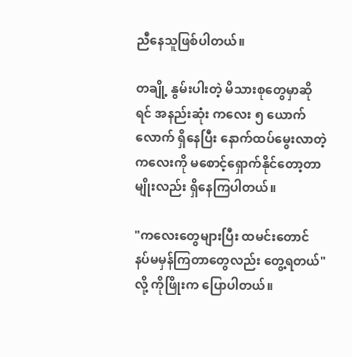ညီနေသူဖြစ်ပါတယ်။

တချို့ နွမ်းပါးတဲ့ မိသားစုတွေမှာဆိုရင် အနည်းဆုံး ကလေး ၅ ယောက်လောက် ရှိနေပြီး နောက်ထပ်မွေးလာတဲ့ ကလေးကို မစောင့်ရှောက်နိုင်တော့တာမျိုးလည်း ရှိနေကြပါတယ်။

"ကလေးတွေများပြီး ထမင်းတောင် နပ်မမှန်ကြတာတွေလည်း တွေ့ရတယ်"လို့ ကိုဖြိုးက ပြောပါတယ်။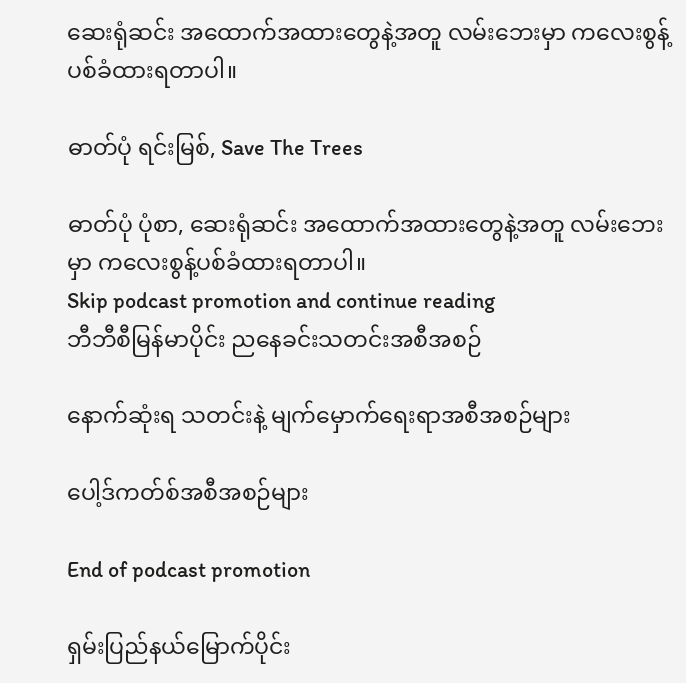ဆေးရုံဆင်း အထောက်အထားတွေနဲ့အတူ လမ်းဘေးမှာ ကလေးစွန့်ပစ်ခံထားရတာပါ။

ဓာတ်ပုံ ရင်းမြစ်, Save The Trees

ဓာတ်ပုံ ပုံစာ, ဆေးရုံဆင်း အထောက်အထားတွေနဲ့အတူ လမ်းဘေးမှာ ကလေးစွန့်ပစ်ခံထားရတာပါ။
Skip podcast promotion and continue reading
ဘီဘီစီမြန်မာပိုင်း ညနေခင်းသတင်းအစီအစဉ်

နောက်ဆုံးရ သတင်းနဲ့ မျက်မှောက်ရေးရာအစီအစဉ်များ

ပေါ့ဒ်ကတ်စ်အစီအစဉ်များ

End of podcast promotion

ရှမ်းပြည်နယ်မြောက်ပိုင်း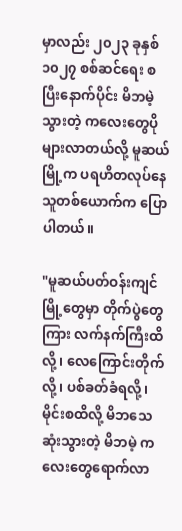မှာလည်း ၂၀၂၃ ခုနှစ် ၁၀၂၇ စစ်ဆင်ရေး စပြီးနောက်ပိုင်း မိဘမဲ့သွားတဲ့ ကလေးတွေပိုများလာတယ်လို့ မူဆယ်မြို့က ပရဟိတလုပ်နေသူတစ်ယောက်က ပြောပါတယ်။

"မူဆယ်ပတ်ဝန်းကျင် မြို့တွေမှာ တိုက်ပွဲတွေကြား လက်နက်ကြီးထိလို့၊ လေကြောင်းတိုက်လို့၊ ပစ်ခတ်ခံရလို့၊ မိုင်းစထိလို့ မိဘသေဆုံးသွားတဲ့ မိဘမဲ့ ကလေးတွေရောက်လာ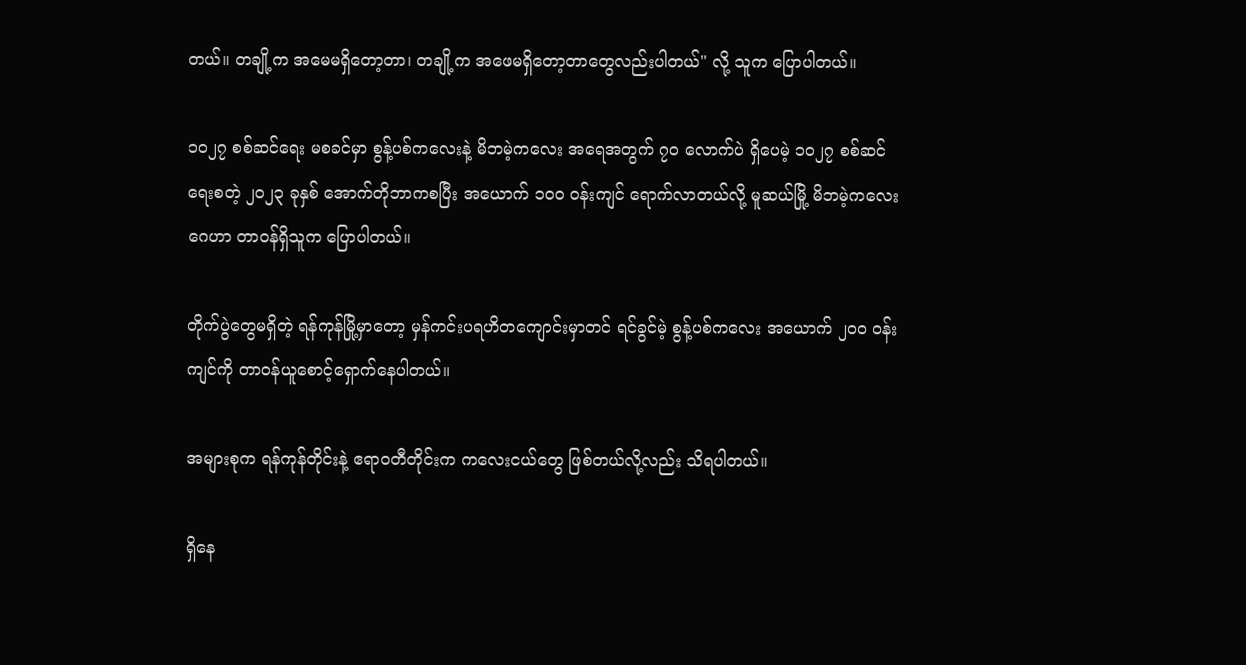တယ်။ တချို့က အမေမရှိတော့တာ၊ တချို့က အဖေမရှိတော့တာတွေလည်းပါတယ်" လို့ သူက ပြောပါတယ်။

၁၀၂၇ စစ်ဆင်‌ရေး မစခင်မှာ စွန့်ပစ်ကလေးနဲ့ မိဘမဲ့ကလေး အရေအတွက် ၇၀ လောက်ပဲ ရှိပေမဲ့ ၁၀၂၇ စစ်ဆင်ရေးစတဲ့ ၂၀၂၃ ခုနှစ် အောက်တိုဘာကစပြီး အယောက် ၁၀၀ ဝန်းကျင် ရောက်လာတယ်လို့ မူဆယ်မြို့ မိဘမဲ့ကလေးဂေဟာ တာဝန်ရှိသူက ပြောပါတယ်။

တိုက်ပွဲတွေမရှိတဲ့ ရန်ကုန်မြို့မှာတော့ မှန်ကင်းပရဟိတကျောင်းမှာတင် ရင်ခွင်မဲ့ စွန့်ပစ်ကလေး အယောက် ၂၀၀ ဝန်းကျင်ကို တာဝန်ယူစောင့်ရှောက်နေပါတယ်။

အများစုက ရန်ကုန်တိုင်းနဲ့ ဧရာဝတီတိုင်းက ကလေးငယ်တွေ ဖြစ်တယ်လို့လည်း သိရပါတယ်။

ရှိနေ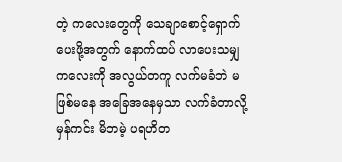တဲ့ ကလေးတွေကို သေချာစောင့်ရှောက်ပေးဖို့အတွက် နောက်ထပ် လာပေးသမျှ ကလေးကို အလွယ်တကူ လက်မခံဘဲ မဖြစ်မနေ အခြေအနေမှသာ လက်ခံတာလို့ မှန်ကင်း မိဘမဲ့ ပရဟိတ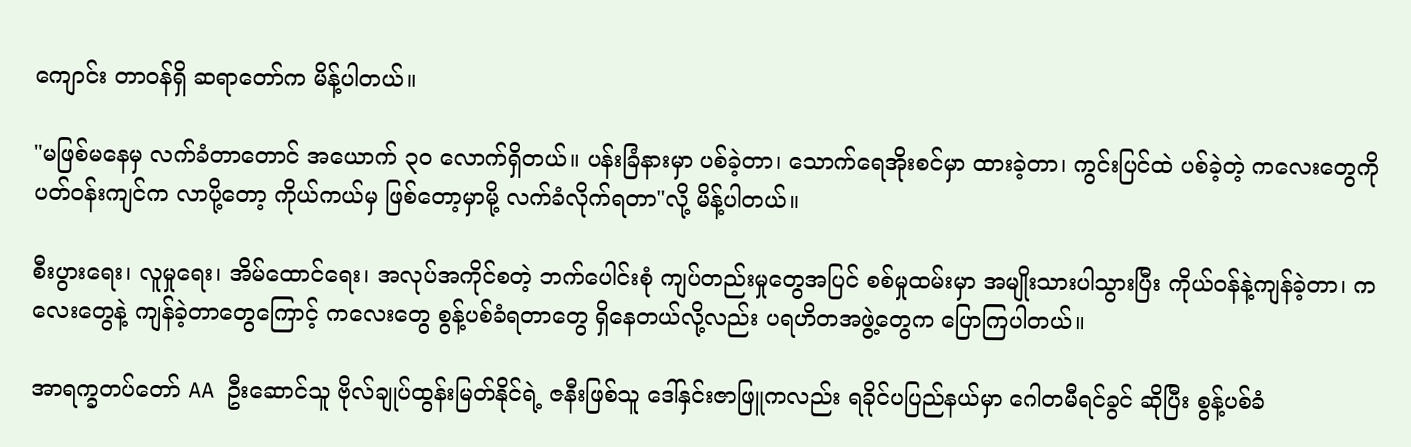ကျောင်း တာဝန်ရှိ ဆရာတော်က မိန့်ပါတယ်။

"မဖြစ်မနေမှ လက်ခံတာတောင် အယောက် ၃၀ လောက်ရှိတယ်။ ပန်းခြံနားမှာ ပစ်ခဲ့တာ၊ သောက်ရေအိုးစင်မှာ ထားခဲ့တာ၊ ကွင်းပြင်ထဲ ပစ်ခဲ့တဲ့ ကလေးတွေကို ပတ်ဝန်းကျင်က လာပို့တော့ ကိုယ်ကယ်မှ ဖြစ်တော့မှာမို့ လက်ခံလိုက်ရတာ"လို့ မိန့်ပါတယ်။

စီးပွားရေး၊ လူမှု‌ရေး၊ အိမ်ထောင်ရေး၊ အလုပ်အကိုင်စတဲ့ ဘက်ပေါင်းစုံ ကျပ်တည်းမှုတွေအပြင် စစ်မှုထမ်းမှာ အမျိုးသားပါသွားပြီး ကိုယ်ဝန်နဲ့ကျန်ခဲ့တာ၊ ကလေးတွေနဲ့ ကျန်ခဲ့တာတွေကြောင့် ကလေးတွေ စွန့်ပစ်ခံရတာတွေ ရှိနေတယ်လို့လည်း ပရဟိတအဖွဲ့တွေက ပြောကြပါတယ်။

အာရက္ခတပ်တော် AA ဦးဆောင်သူ ဗိုလ်ချုပ်ထွန်းမြတ်နိုင်ရဲ့ ဇနီးဖြစ်သူ ဒေါ်နှင်းဇာဖြူကလည်း ‌ရခိုင်ပပြည်နယ်မှာ ဂေါတမီရင်ခွင် ဆိုပြီး စွန့်ပစ်ခံ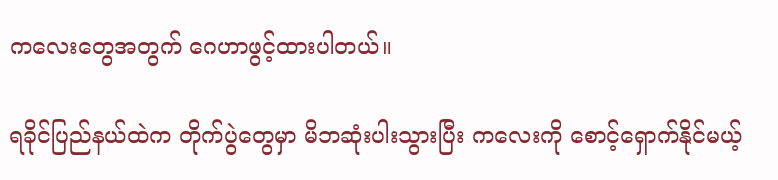ကလေးတွေအတွက် ဂေဟာဖွင့်ထားပါတယ်။

ရခိုင်ပြည်နယ်ထဲက တိုက်ပွဲတွေမှာ မိဘဆုံးပါးသွားပြီး ကလေးကို စောင့်ရှောက်နိုင်မယ့်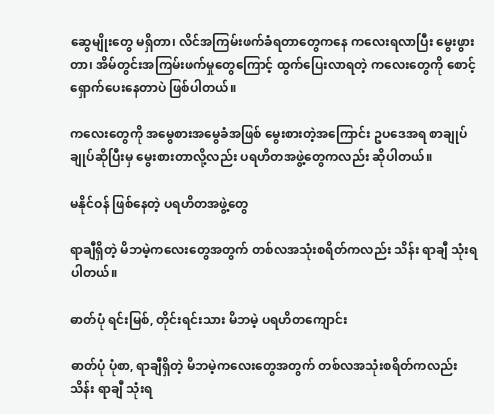ဆွေမျိုးတွေ မရှိတာ၊ လိင်အကြမ်းဖက်ခံရတာတွေကနေ ကလေးရလာပြီး မွေးဖွားတာ၊ အိမ်တွင်းအကြမ်းဖက်မှုတွေကြောင့် ထွက်ပြေးလာရတဲ့ ကလေးတွေကို စောင့်ရှောက်ပေးနေတာပဲ ဖြစ်ပါတယ်။

ကလေးတွေကို အမွေစားအမွေခံအဖြစ် မွေးစားတဲ့အကြောင်း ဥပဒေအရ စာချုပ် ချုပ်ဆိုပြီးမှ မွေးစားတာလို့လည်း ပရဟိတအဖွဲ့တွေကလည်း ဆိုပါတယ်။

မနိုင်ဝန် ဖြစ်နေတဲ့ ပရဟိတအဖွဲ့တွေ

ရာချီရှိတဲ့ မိဘမဲ့ကလေးတွေအတွက် တစ်လအသုံးစရိတ်ကလည်း သိန်း ရာချီ သုံးရပါတယ်။

ဓာတ်ပုံ ရင်းမြစ်, တိုင်းရင်းသား မိဘမဲ့ ပရဟိတကျောင်း

ဓာတ်ပုံ ပုံစာ, ရာချီရှိတဲ့ မိဘမဲ့ကလေးတွေအတွက် တစ်လအသုံးစရိတ်ကလည်း သိန်း ရာချီ သုံးရ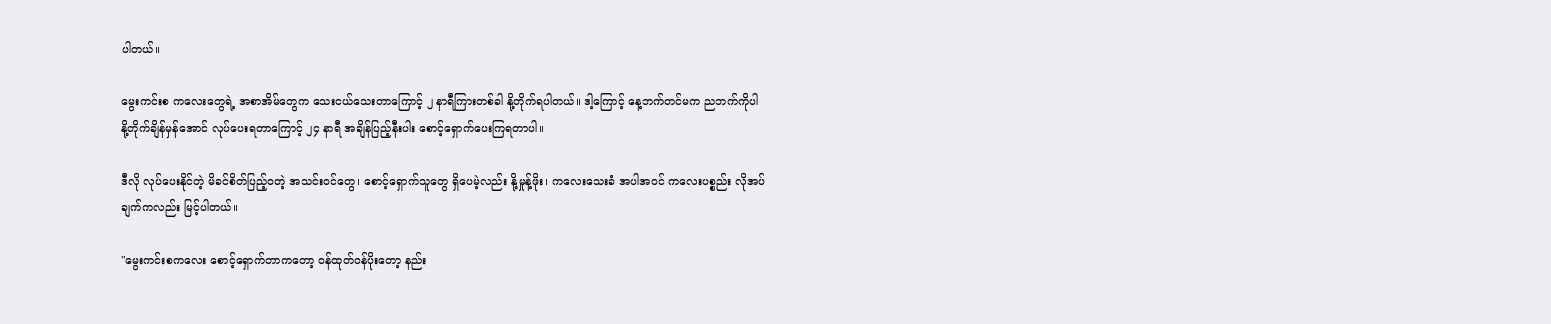ပါတယ်။

မွေးကင်းစ ကလေးတွေရဲ့ အစာအိမ်တွေက သေးငယ်သေးတာကြောင့် ၂ နာရီကြားတစ်ခါ နို့တိုက်ရပါတယ်။ ဒါ့ကြောင့် နေ့ဘက်တင်မက ညဘက်ကိုပါ နို့တိုက်ချိန်မှန်အောင် လုပ်ပေးရတာကြောင့် ၂၄ နာရီ အချိန်ပြည့်နီးပါး စောင့်ရှောက်ပေးကြရတာပါ။

ဒီလို လုပ်ပေးနိုင်တဲ့ မိခင်စိတ်ပြည့်ဝတဲ့ အသင်းဝင်တွေ၊ စောင့်ရှောက်သူတွေ ရှိပေမဲ့လည်း နို့မှုန့်ဖိုး၊ ကလေးသေးခံ အပါအဝင် ကလေးပစ္စည်း လိုအပ်ချက်ကလည်း မြင့်ပါတယ်။

"မွေးကင်းစကလေး စောင့်ရှောက်တာကတော့ ဝန်ထုတ်ဝန်ပိုးတော့ နည်း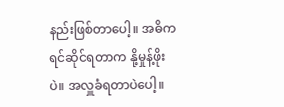နည်းဖြစ်တာပေါ့။ အဓိက ရင်ဆိုင်ရတာက နို့မှုန့်ဖိုးပဲ။ အလှူခံရတာပဲပေါ့။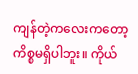ကျန်တဲ့ကလေးကတော့ ကိစ္စမရှိပါဘူး။ ကိုယ်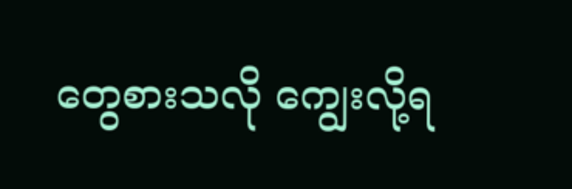တွေစားသလို ကျွေးလို့ရ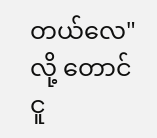တယ်လေ"လို့ တောင်ငူ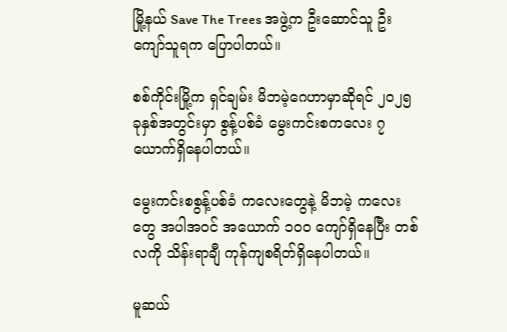မြို့နယ် Save The Trees အဖွဲ့က ဦးဆောင်သူ ဦးကျော်သူရက ပြောပါတယ်။

စစ်ကိုင်းမြို့က ရှင်ချမ်း မိဘမဲ့ဂေဟာမှာဆိုရင် ၂၀၂၅ ခုနှစ်အတွင်းမှာ စွန့်ပစ်ခံ မွေးကင်းစကလေး ၇ ယောက်ရှိနေပါတယ်။

မွေးကင်းစစွန့်ပစ်ခံ ကလေးတွေနဲ့ မိဘမဲ့ ကလေးတွေ အပါအဝင် အယောက် ၁၀၀ ကျော်ရှိနေပြီး တစ်လကို သိန်းရာချီ ကုန်ကျစရိတ်ရှိနေပါတယ်။

မူဆယ်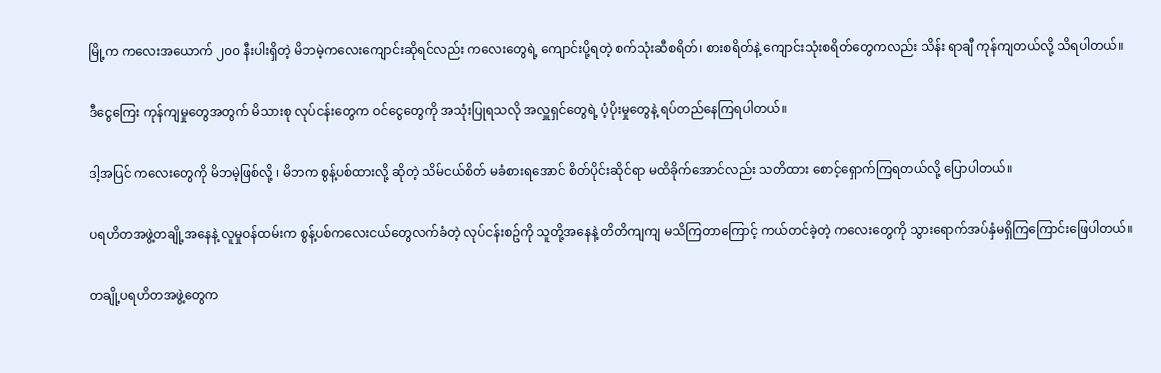မြို့က ကလေးအယောက် ၂၀၀ နီးပါးရှိတဲ့ မိဘမဲ့ကလေးကျောင်းဆိုရင်လည်း ကလေးတွေရဲ့ ကျောင်းပို့ရတဲ့ စက်သုံးဆီစရိတ်၊ စားစရိတ်နဲ့ ကျောင်းသုံးစရိတ်တွေကလည်း သိန်း ရာချီ ကုန်ကျတယ်လို့ သိရပါတယ်။

ဒီငွေကြေး ကုန်ကျမှုတွေအတွက် မိသားစု လုပ်ငန်းတွေက ဝင်ငွေတွေကို အသုံးပြုရသလို အလှူရှင်တွေရဲ့ ပံ့ပိုးမှုတွေနဲ့ ရပ်တည်နေကြရပါတယ်။

ဒါ့အပြင် ကလေးတွေကို မိဘမဲ့ဖြစ်လို့ ၊ မိဘက စွန့်ပစ်ထားလို့ ဆိုတဲ့ သိမ်ငယ်စိတ် မခံစားရအောင် စိတ်ပိုင်းဆိုင်ရာ မထိခိုက်အောင်လည်း သတိထား စောင့်ရှောက်ကြရတယ်လို့ ပြောပါတယ်။

ပရဟိတအဖွဲ့တချို့အနေနဲ့ လူမှုဝန်ထမ်းက စွန့်ပစ်ကလေးငယ်တွေလက်ခံတဲ့ လုပ်ငန်းစဥ်ကို သူတို့အနေနဲ့ တိတိကျကျ မသိကြတာကြောင့် ကယ်တင်ခဲ့တဲ့ ကလေးတွေကို သွားရောက်အပ်နှံမရှိကြကြောင်းဖြေပါတယ်။

တချို့ပရဟိတအဖွဲ့တွေက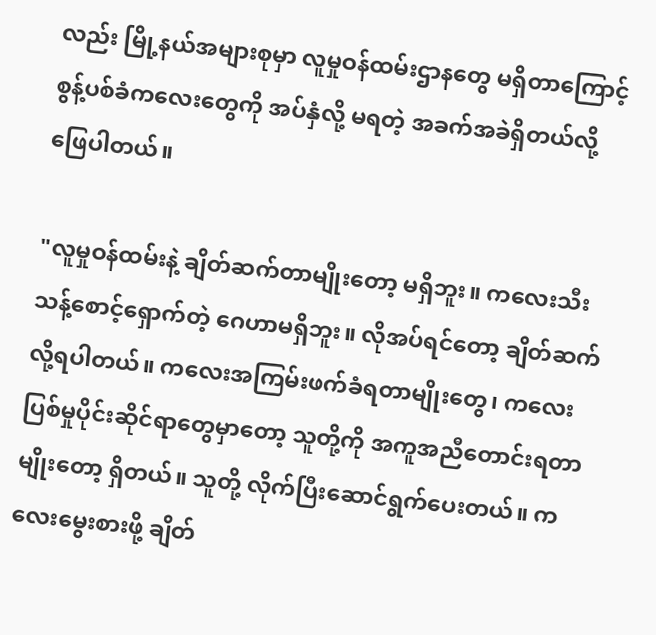လည်း မြို့နယ်အများစုမှာ လူမှုဝန်ထမ်းဌာနတွေ မရှိတာကြောင့် စွန့်ပစ်ခံကလေးတွေကို အပ်နှံလို့ မရတဲ့ အခက်အခဲရှိတယ်လို့ ဖြေပါတယ်။

"လူမှုဝန်ထမ်းနဲ့ ချိတ်ဆက်တာမျိုးတော့ မရှိဘူး။ ကလေးသီးသန့်စောင့်ရှောက်တဲ့ ဂေဟာမရှိဘူး။ လိုအပ်ရင်တော့ ချိတ်ဆက်လို့ရပါတယ်။ ကလေးအကြမ်းဖက်ခံရတာမျိုးတွေ၊ ကလေးပြစ်မှုပိုင်းဆိုင်ရာတွေမှာတော့ သူတို့ကို အကူအညီတောင်းရတာမျိုးတော့ ရှိတယ်။ သူတို့ လိုက်ပြီးဆောင်ရွက်ပေးတယ်။ ကလေးမွေးစားဖို့ ချိတ်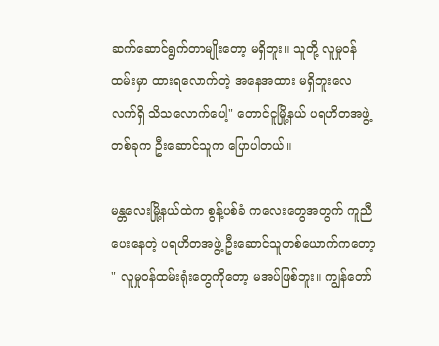ဆက်ဆောင်ရွက်တာမျိုးတော့ မရှိဘူး။ သူတို့ လူမှုဝန်ထမ်းမှာ ထားရလောက်တဲ့ အနေအထား မရှိဘူးလေ လက်ရှိ သိသလောက်ပေါ့" တောင်ငူမြို့နယ် ပရဟိတအဖွဲ့တစ်ခုက ဦးဆောင်သူက ပြောပါတယ်။

မန္တလေးမြို့နယ်ထဲက စွန့်ပစ်ခံ ကလေးတွေအတွက် ကူညီပေးနေတဲ့ ပရဟိတအဖွဲ့ ဦး‌ဆောင်သူတစ်ယောက်ကတော့ " လူမှုဝန်ထမ်းရုံးတွေကိုတော့ မအပ်ဖြစ်ဘူး။ ကျွန်တော်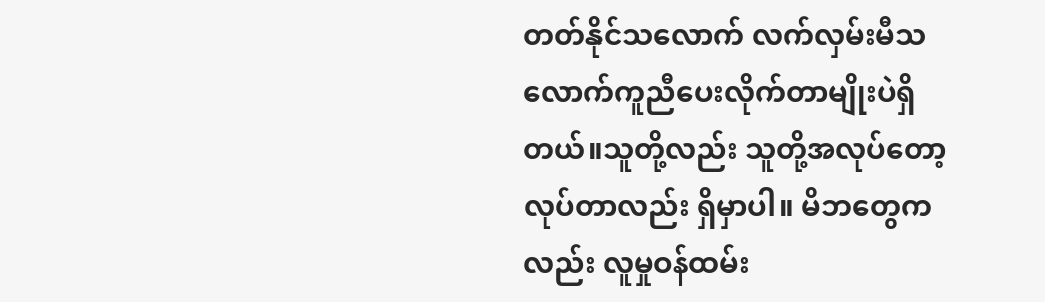တတ်နိုင်သလောက် လက်လှမ်းမီသလောက်ကူညီပေးလိုက်တာမျိုးပဲရှိတယ်။သူတို့လည်း သူတို့အလုပ်တော့ လုပ်တာလည်း ရှိမှာပါ။ မိဘတွေကလည်း လူမှုဝန်ထမ်း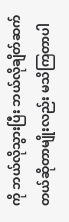ကို ဘယ်လိုသွားပြီး ဘယ်လိုချိတ်ဆက်တယ်ဆိုတာမျိုးလည်း မသိကြတာပါ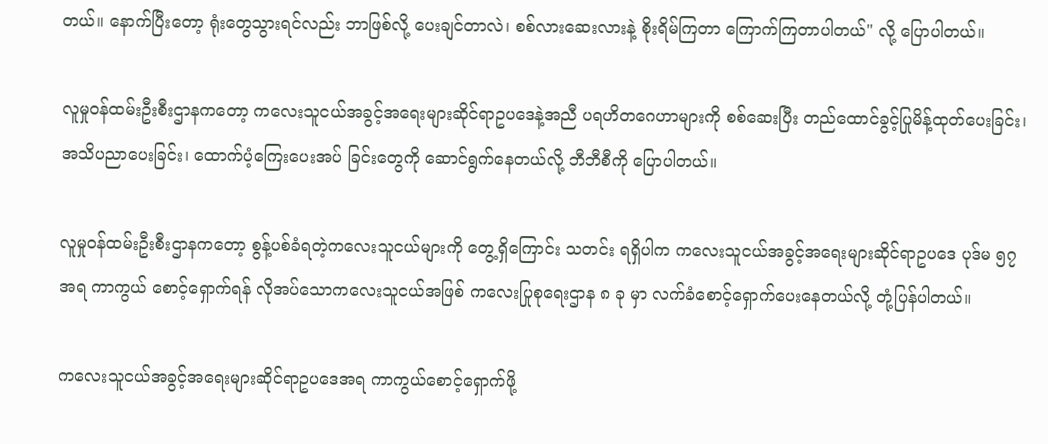တယ်။ နောက်ပြီးတော့ ရုံးတွေသွားရင်လည်း ဘာဖြစ်လို့ ပေးချင်တာလဲ၊ စစ်လားဆေးလားနဲ့ စိုးရိမ်ကြတာ ကြောက်ကြတာပါတယ်" လို့ ပြောပါတယ်။

လူမှုဝန်ထမ်းဦးစီးဌာနကတော့ ကလေးသူငယ်အခွင့်အရေးများဆိုင်ရာဥပဒေနဲ့အညီ ပရဟိတဂေဟာများကို စစ်ဆေးပြီး တည်ထောင်ခွင့်ပြုမိန့်ထုတ်ပေးခြင်း၊ အသိပညာပေးခြင်း၊ ထောက်ပံ့ကြေးပေးအပ် ခြင်းတွေကို ဆောင်ရွက်နေတယ်လို့ ဘီဘီစီကို ပြောပါတယ်။

လူမှုဝန်ထမ်းဦးစီးဌာနကတော့ စွန့်ပစ်ခံရတဲ့ကလေးသူငယ်များကို တွေ့ရှိကြောင်း သတင်း ရရှိပါက ကလေးသူငယ်အခွင့်အရေးများဆိုင်ရာဥပဒေ ပုဒ်မ ၅၇ အရ ကာကွယ် စောင့်ရှောက်ရန် လိုအပ်သောကလေးသူငယ်အဖြစ် ကလေးပြုစုရေးဌာန ၈ ခု မှာ လက်ခံစောင့်ရှောက်ပေးနေတယ်လို့ တုံ့ပြန်ပါတယ်။

ကလေးသူငယ်အခွင့်အရေးများဆိုင်ရာဥပဒေအရ ကာကွယ်စောင့်ရှောက်ဖို့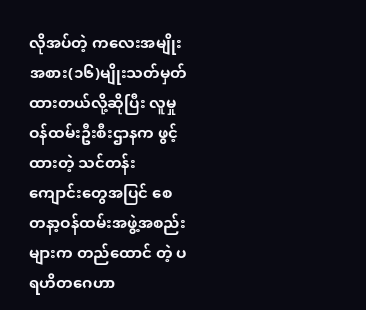လိုအပ်တဲ့ ကလေးအမျိုးအစား(၁၆)မျိုးသတ်မှတ်ထားတယ်လို့ဆိုပြီး လူမှုဝန်ထမ်းဦးစီးဌာနက ဖွင့်ထားတဲ့ သင်တန်းကျောင်းတွေအပြင် စေတနာ့ဝန်ထမ်းအဖွဲ့အစည်းများက တည်ထောင် တဲ့ ပရဟိတဂေဟာ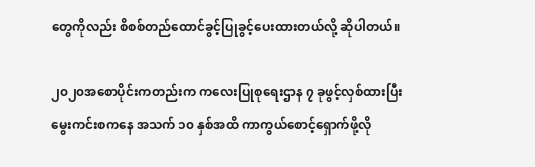တွေကိုလည်း စိစစ်တည်ထောင်ခွင့်ပြုခွင့်ပေးထားတယ်လို့ ဆိုပါတယ်။

၂၀၂၀အစောပိုင်းကတည်းက ကလေးပြုစုရေးဌာန ၇ ခုဖွင့်လှစ်ထားပြီး မွေးကင်းစကနေ အသက် ၁၀ နှစ်အထိ ကာကွယ်စောင့်ရှောက်ဖို့လို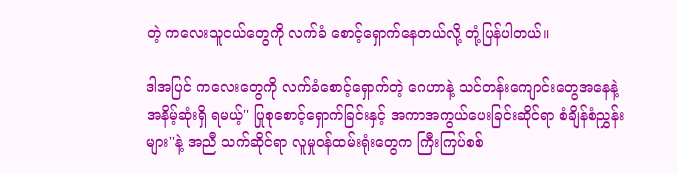တဲ့ ကလေးသူငယ်တွေကို လက်ခံ စောင့်ရှောက်နေတယ်လို့ တုံ့ပြန်ပါတယ်။

ဒါအပြင် ကလေးတွေကို လက်ခံစောင့်ရှောက်တဲ့ ဂေဟာနဲ့ သင်တန်းကျောင်းတွေအနေနဲ့ အနိမ့်ဆုံးရှိ ရမယ့်'' ပြုစုစောင့်ရှောက်ခြင်းနှင့် အကာအကွယ်ပေးခြင်းဆိုင်ရာ စံချိန်စံညွှန်းများ''နဲ့ အညီ သက်ဆိုင်ရာ လူမှုဝန်ထမ်းရုံးတွေက ကြီးကြပ်စစ်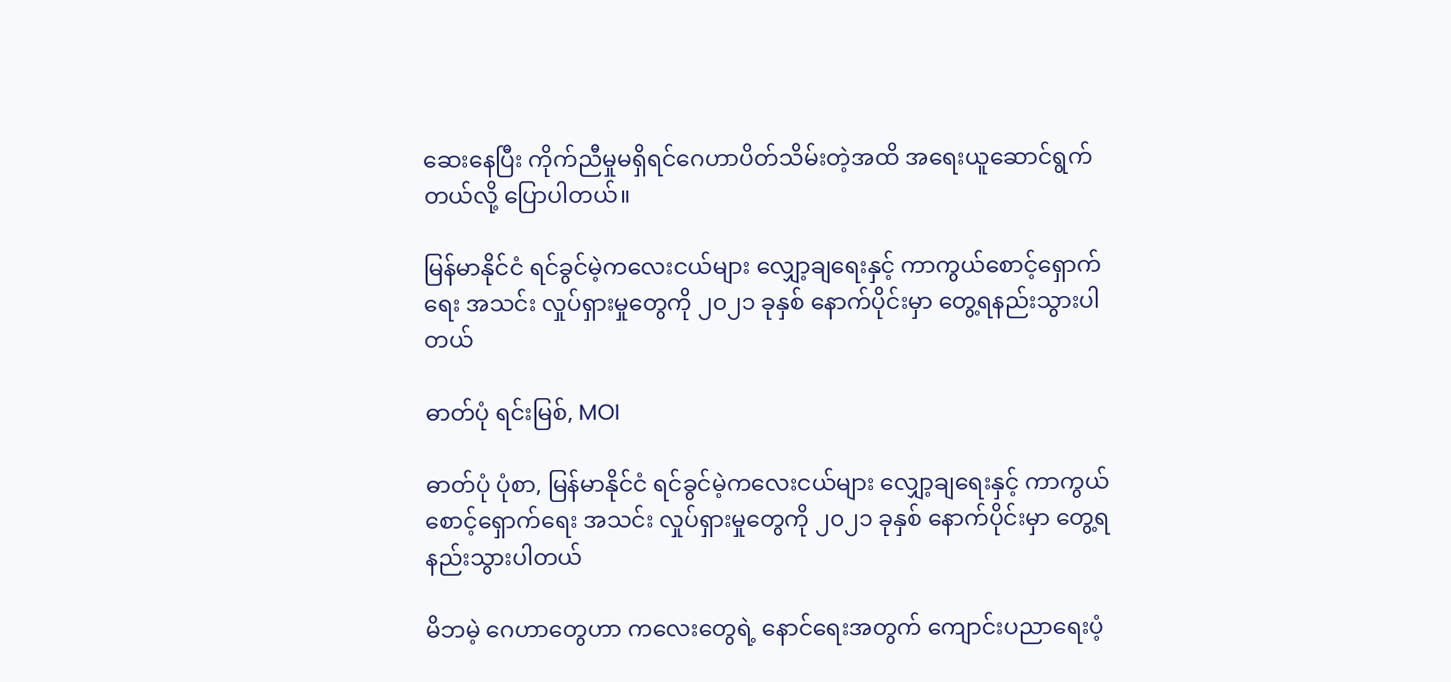ဆေးနေပြီး ကိုက်ညီမှုမရှိရင်ဂေဟာပိတ်သိမ်းတဲ့အထိ အရေးယူဆောင်ရွက်တယ်လို့ ပြောပါတယ်။

မြန်မာနိုင်ငံ ရင်ခွင်မဲ့ကလေးငယ်များ လျှော့ချရေးနှင့် ကာကွယ်စောင့်ရှောက်ရေး အသင်း လှုပ်ရှားမှုတွေကို ၂၀၂၁ ခုနှစ် နောက်ပိုင်းမှာ တွေ့ရနည်းသွားပါတယ်

ဓာတ်ပုံ ရင်းမြစ်, MOI

ဓာတ်ပုံ ပုံစာ, မြန်မာနိုင်ငံ ရင်ခွင်မဲ့ကလေးငယ်များ လျှော့ချရေးနှင့် ကာကွယ်စောင့်ရှောက်ရေး အသင်း လှုပ်ရှားမှုတွေကို ၂၀၂၁ ခုနှစ် နောက်ပိုင်းမှာ တွေ့ရနည်းသွားပါတယ်

မိဘမဲ့ ဂေဟာတွေဟာ ကလေးတွေရဲ့ နောင်ရေးအတွက် ကျောင်းပညာရေးပံ့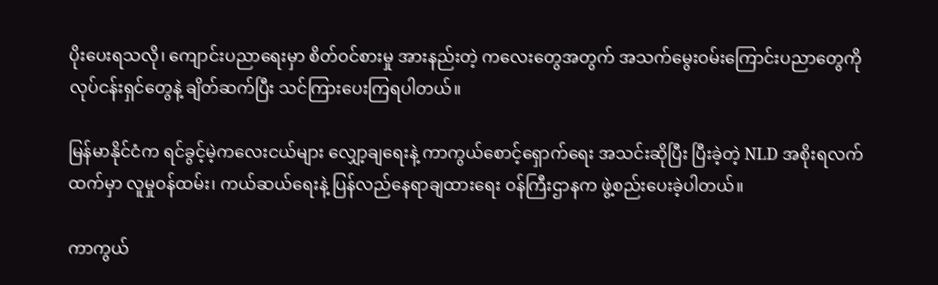ပိုးပေးရသလို၊ ကျောင်းပညာ‌ရေးမှာ စိတ်ဝင်စားမှု အားနည်းတဲ့ ကလေးတွေအတွက် အသက်မွေးဝမ်းကြောင်းပညာတွေကို လုပ်ငန်းရှင်တွေနဲ့ ချိတ်ဆက်ပြီး သင်ကြားပေးကြရပါတယ်။

မြန်မာနိုင်ငံက ရင်ခွင့်မဲ့ကလေးငယ်များ လျှော့ချရေးနဲ့ ကာကွယ်စောင့်ရှောက်ရေး အသင်းဆိုပြီး ပြီးခဲ့တဲ့ NLD အစိုးရလက်ထက်မှာ လူမှုဝန်ထမ်း၊ ကယ်ဆယ်ရေးနဲ့ ပြန်လည်နေရာချထား‌ရေး ဝန်ကြီးဌာနက ဖွဲ့စည်းပေးခဲ့ပါတယ်။

ကာကွယ်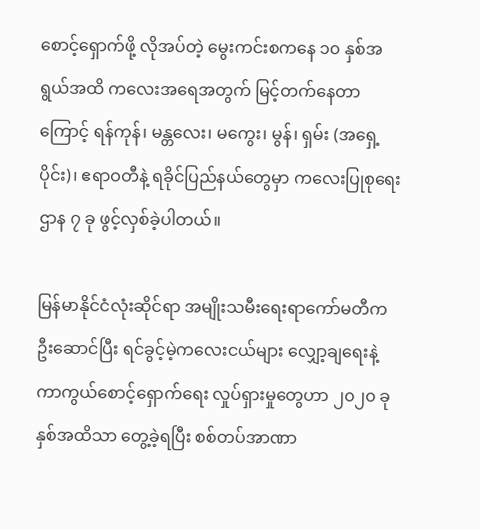စောင့်ရှောက်ဖို့ လိုအပ်တဲ့ မွေးကင်းစကနေ ၁၀ နှစ်အရွယ်အထိ ကလေးအရေအတွက် မြင့်တက်နေတာကြောင့် ရန်ကုန်၊ မန္တလေး၊ မကွေး၊ မွန်၊ ရှမ်း (အရှေ့ပိုင်း)၊ ဧရာဝတီနဲ့ ရခိုင်ပြည်နယ်တွေမှာ ကလေးပြုစုရေးဌာန ၇ ခု ဖွင့်လှစ်ခဲ့ပါတယ်။

မြန်မာနိုင်ငံလုံးဆိုင်ရာ အမျိုးသမီးရေးရာကော်မတီက ဦးဆောင်ပြီး ရင်ခွင့်မဲ့ကလေးငယ်များ လျှော့ချရေးနဲ့ ကာကွယ်စောင့်ရှောက်ရေး လှုပ်ရှားမှုတွေဟာ ၂၀၂၀ ခုနှစ်အထိသာ တွေ့ခဲ့ရပြီး စစ်တပ်အာဏာ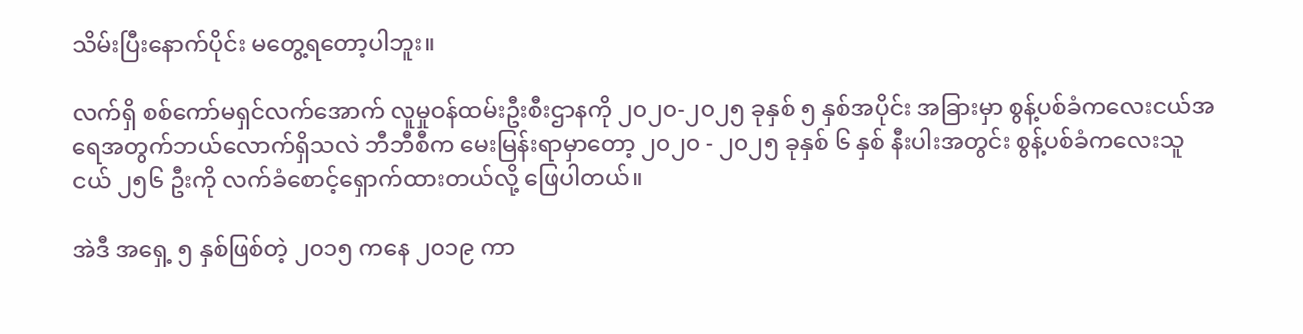သိမ်းပြီးနောက်ပိုင်း မတွေ့ရတော့ပါဘူး။

လက်ရှိ စစ်ကော်မရှင်လက်အောက် လူမှုဝန်ထမ်းဦးစီးဌာနကို ၂၀၂၀-၂၀၂၅ ခုနှစ် ၅ နှစ်အပိုင်း အခြားမှာ စွန့်ပစ်ခံကလေးငယ်အရေအတွက်ဘယ်လောက်ရှိသလဲ ဘီဘီစီက မေးမြန်းရာမှာတော့ ၂၀၂၀ - ၂၀၂၅ ခုနှစ် ၆ နှစ် နီးပါးအတွင်း စွန့်ပစ်ခံကလေးသူငယ် ၂၅၆ ဦးကို လက်ခံစောင့်ရှောက်ထားတယ်လို့ ဖြေပါတယ်။

အဲဒီ အရှေ့ ၅ နှစ်ဖြစ်တဲ့ ၂၀၁၅ ကနေ ၂၀၁၉ ကာ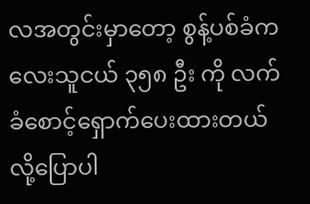လအတွင်းမှာတော့ စွန့်ပစ်ခံကလေးသူငယ် ၃၅၈ ဦး ကို လက်ခံစောင့်ရှောက်ပေးထားတယ်လို့ပြောပါ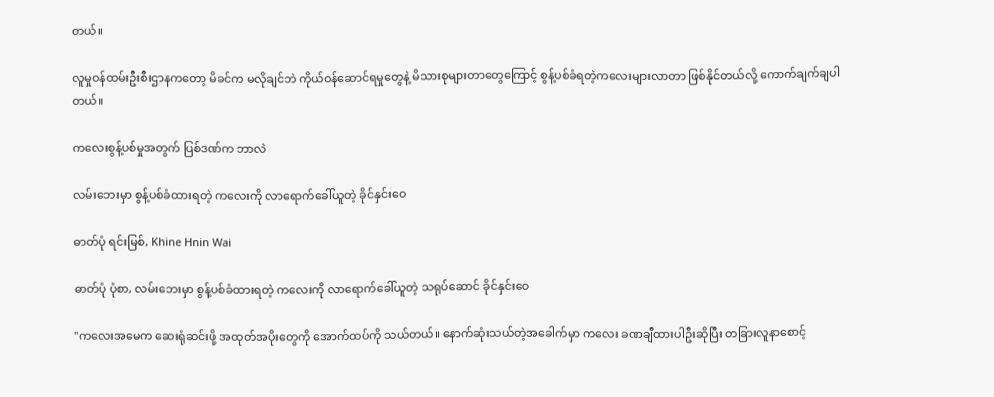တယ်။

လူမှုဝန်ထမ်းဦးစီးဌာနကတော့ မိခင်က မလိုချင်ဘဲ ကိုယ်ဝန်ဆောင်ရမှုတွေနဲ့ မိသားစုများတာတွေကြောင့် စွန့်ပစ်ခံရတဲ့ကလေးများလာတာ ဖြစ်နိုင်တယ်လို့ ကောက်ချက်ချပါတယ်။

ကလေးစွန့်ပစ်မှုအတွက် ပြစ်ဒဏ်က ဘာလဲ

လမ်းဘေးမှာ စွန့်ပစ်ခံထားရတဲ့ ကလေးကို လာရောက်ခေါ်ယူတဲ့ ခိုင်နှင်းဝေ

ဓာတ်ပုံ ရင်းမြစ်, Khine Hnin Wai

ဓာတ်ပုံ ပုံစာ, လမ်းဘေးမှာ စွန့်ပစ်ခံထားရတဲ့ ကလေးကို လာရောက်ခေါ်ယူတဲ့ သရုပ်ဆောင် ခိုင်နှင်းဝေ

"ကလေးအမေက ဆေးရုံဆင်းဖို့ အထုတ်အပိုးတွေကို အောက်ထပ်ကို သယ်တယ်။ နောက်ဆုံးသယ်တဲ့အခေါက်မှာ ကလေး ခဏချီထားပါဦးဆိုပြီး တခြားလူနာစောင့်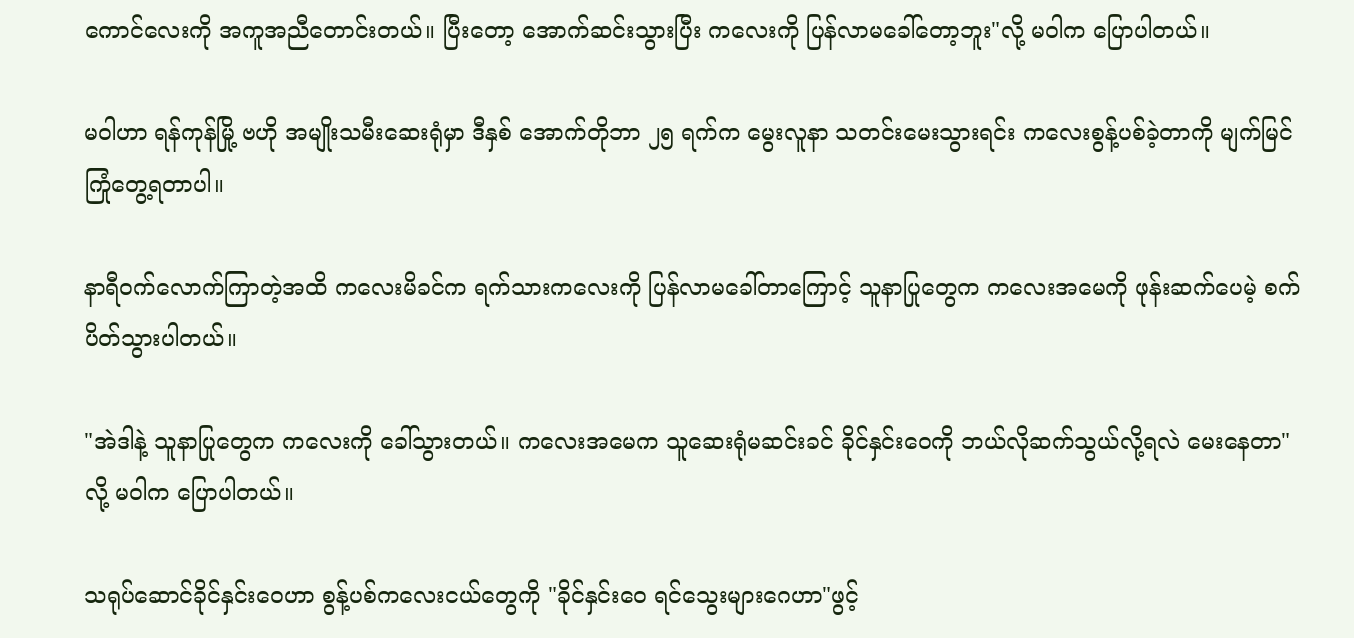ကောင်လေးကို အကူအညီတောင်းတယ်။ ပြီးတော့ အောက်ဆင်းသွားပြီး ကလေးကို ပြန်လာမခေါ်တော့ဘူး"လို့ မဝါက ပြောပါတယ်။

မဝါဟာ ရန်ကုန်မြို့ ဗဟို အမျိုးသမီးဆေးရုံမှာ ဒီနှစ် အောက်တိုဘာ ၂၅ ရက်က မွေးလူနာ သတင်းမေးသွားရင်း ကလေးစွန့်ပစ်ခဲ့တာကို မျက်မြင်ကြုံတွေ့ရတာပါ။

နာရီဝက်လောက်ကြာတဲ့အထိ ကလေးမိခင်က ရက်သားကလေးကို ပြန်လာမခေါ်တာကြောင့် သူနာပြုတွေက ကလေးအမေကို ဖုန်းဆက်ပေမဲ့ စက်ပိတ်သွားပါတယ်။

"အဲဒါနဲ့ သူနာပြုတွေက ကလေးကို ခေါ်သွားတယ်။ ကလေးအမေက သူဆေးရုံမဆင်းခင် ခိုင်နှင်းဝေကို ဘယ်လိုဆက်သွယ်လို့ရလဲ မေးနေတာ"လို့ မဝါက ပြောပါတယ်။

သရုပ်ဆောင်ခိုင်နှင်းဝေဟာ စွန့်ပစ်ကလေးငယ်တွေကို "ခိုင်နှင်းဝေ ရင်သွေးများဂေဟာ"ဖွင့်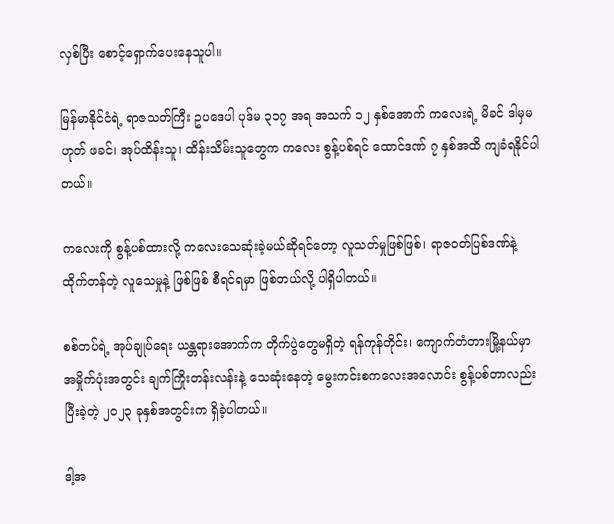လှစ်ပြီး စောင့်ရှောက်ပေးနေသူပါ။

မြန်မာနိုင်ငံရဲ့ ရာဇသတ်ကြီး ဥပဒေပါ ပုဒ်မ ၃၁၇ အရ အသက် ၁၂ နှစ်အောက် ကလေးရဲ့ မိခင် ဒါမှမဟုတ် ဖခင်၊ အုပ်ထိန်းသူ၊ ထိန်းသိမ်းသူတွေက ကလေး စွန့်ပစ်ရင် ထောင်ဒဏ် ၇ နှစ်အထိ ကျခံရနိုင်ပါတယ်။

ကလေးကို စွန့်ပစ်ထားလို့ ကလေးသေဆုံးခဲ့မယ်ဆိုရင်တော့ လူသတ်မှုဖြစ်ဖြစ်၊ ရာဇဝတ်ပြစ်ဒဏ်နဲ့ ထိုက်တန်တဲ့ လူသေမှုနဲ့ ဖြစ်ဖြစ် စီရင်ရမှာ ဖြစ်တယ်လို့ ပါရှိပါတယ်။

စစ်တပ်ရဲ့ အုပ်ချုပ်ရေး ယန္တရားအောက်က တိုက်ပွဲတွေမရှိတဲ့ ရန်ကုန်တိုင်း၊ ကျောက်တံတားမြို့နယ်မှာ အမှိုက်ပုံးအတွင်း ချက်ကြိုးတန်းလန်းနဲ့ သေဆုံးနေတဲ့ မွေးကင်းစကလေးအလောင်း စွန့်ပစ်တာလည်း ပြီးခဲ့တဲ့ ၂၀၂၃ ခုနှစ်အတွင်းက ရှိခဲ့ပါတယ်။

ဒါ့အ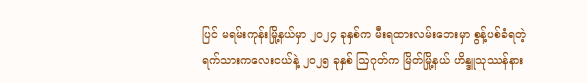ပြင် မရမ်းကုန်းမြို့နယ်မှာ ၂၀၂၄ ခုနှစ်က မီးရထားလမ်းဘေးမှာ စွန့်ပစ်ခံရတဲ့ ရက်သားကလေးငယ်နဲ့ ၂၀၂၅ ခုနှစ် ဩဂုတ်က မြိတ်မြို့နယ် ဟိန္ဒူသုဿန်နား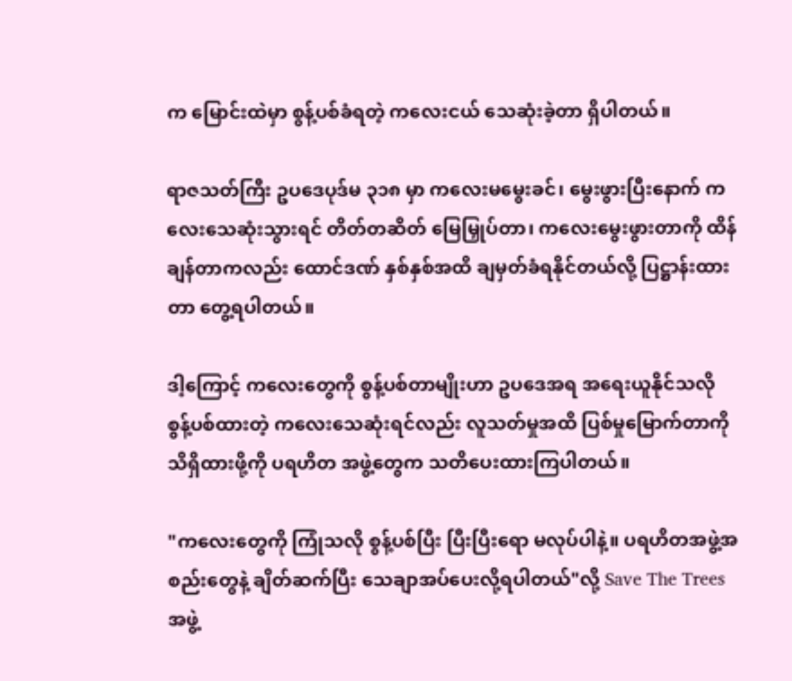က မြောင်းထဲမှာ စွန့်ပစ်ခံရတဲ့ ကလေးငယ် သေဆုံးခဲ့တာ ရှိပါတယ်။

ရာဇသတ်ကြီး ဥပဒေပုဒ်မ ၃၁၈ မှာ ကလေးမမွေးခင်၊ မွေးဖွားပြီးနောက် ကလေးသေဆုံးသွားရင် တိတ်တဆိတ် မြေမြှုပ်တာ၊ ကလေးမွေးဖွားတာကို ထိန်ချန်တာကလည်း ထောင်ဒဏ် နှစ်နှစ်အထိ ချမှတ်ခံရနိုင်တယ်လို့ ပြဋ္ဌာန်းထားတာ တွေ့ရပါတယ်။

ဒါ့ကြောင့် ကလေးတွေကို စွန့်ပစ်တာမျိုးဟာ ဥပဒေအရ အရေးယူနိုင်သလို စွန့်ပစ်ထားတဲ့ ကလေးသေဆုံးရင်လည်း လူသတ်မှုအထိ ပြစ်မှုမြောက်တာကို သိရှိထားဖို့ကို ပရဟိတ အဖွဲ့တွေက သတိပေးထားကြပါတယ်။

"ကလေးတွေကို ကြုံသလို စွန့်ပစ်ပြီး ပြီးပြီးရော မလုပ်ပါနဲ့။ ပရဟိတအဖွဲ့အစည်းတွေနဲ့ ချိတ်ဆက်ပြီး သေချာအပ်ပေးလို့ရပါတယ်"လို့ Save The Trees အဖွဲ့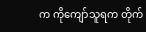က ကိုကျော်သူရက တိုက်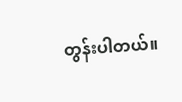တွန်းပါတယ်။